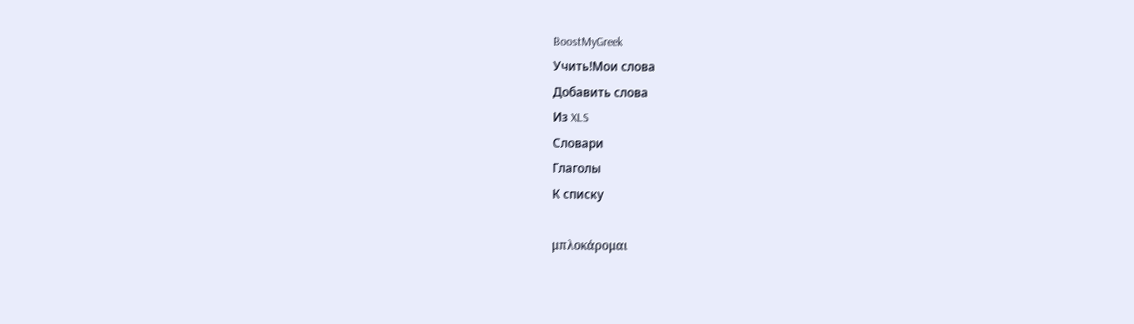BoostMyGreek
Учить!Мои слова
Добавить слова
Из XLS
Словари
Глаголы
К списку

μπλοκάρομαι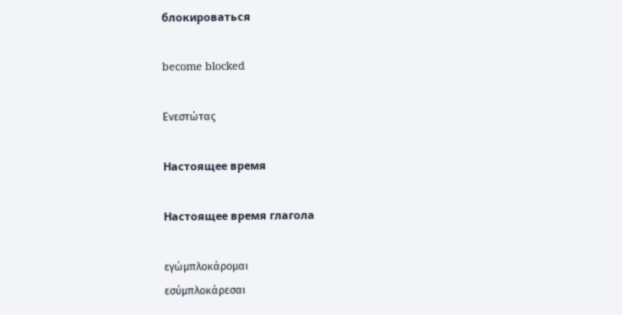блокироваться

become blocked

Ενεστώτας

Настоящее время

Настоящее время глагола

εγώμπλοκάρομαι
εσύμπλοκάρεσαι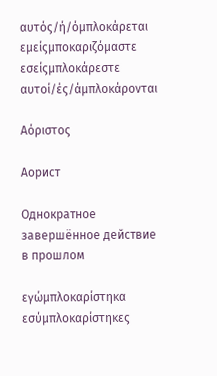αυτός/ή/όμπλοκάρεται
εμείςμποκαριζόμαστε
εσείςμπλοκάρεστε
αυτοί/ές/άμπλοκάρονται

Αόριστος

Аорист

Однократное завершённое действие в прошлом

εγώμπλοκαρίστηκα
εσύμπλοκαρίστηκες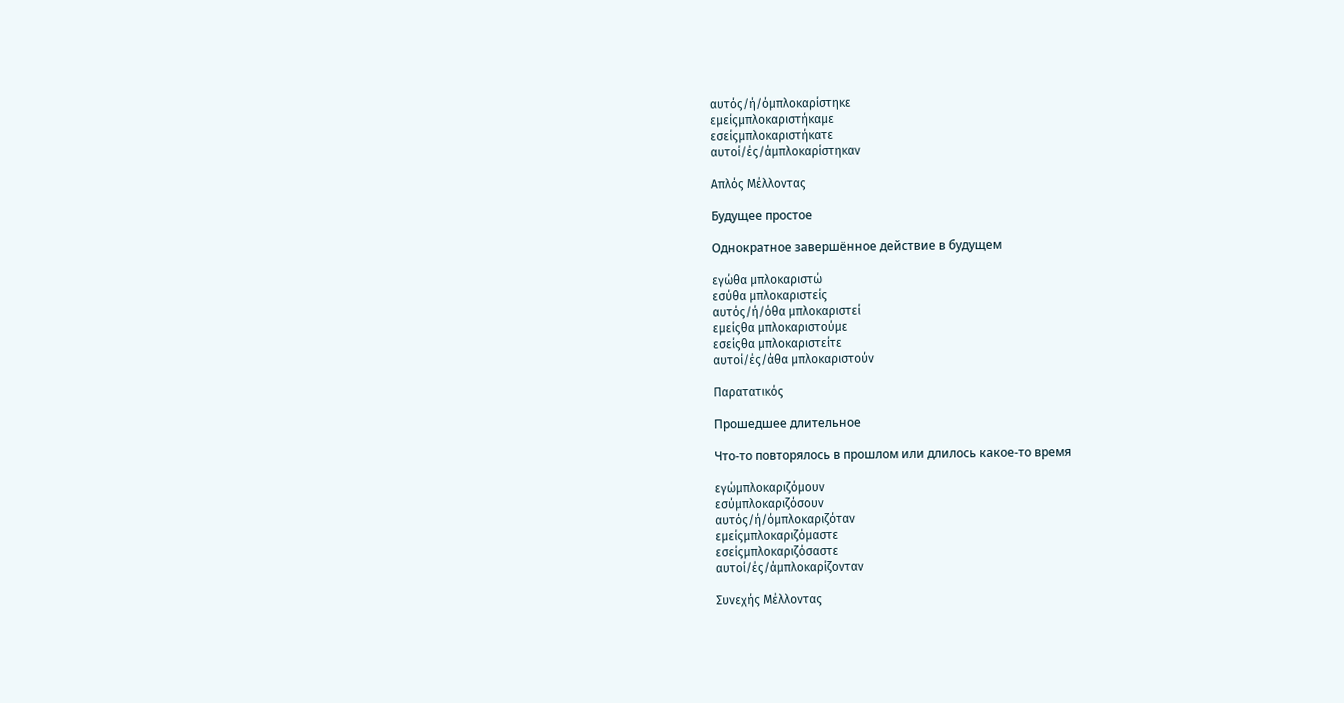αυτός/ή/όμπλοκαρίστηκε
εμείςμπλοκαριστήκαμε
εσείςμπλοκαριστήκατε
αυτοί/ές/άμπλοκαρίστηκαν

Απλός Μέλλοντας

Будущее простое

Однократное завершённое действие в будущем

εγώθα μπλοκαριστώ
εσύθα μπλοκαριστείς
αυτός/ή/όθα μπλοκαριστεί
εμείςθα μπλοκαριστούμε
εσείςθα μπλοκαριστείτε
αυτοί/ές/άθα μπλοκαριστούν

Παρατατικός

Прошедшее длительное

Что-то повторялось в прошлом или длилось какое-то время

εγώμπλοκαριζόμουν
εσύμπλοκαριζόσουν
αυτός/ή/όμπλοκαριζόταν
εμείςμπλοκαριζόμαστε
εσείςμπλοκαριζόσαστε
αυτοί/ές/άμπλοκαρίζονταν

Συνεχής Μέλλοντας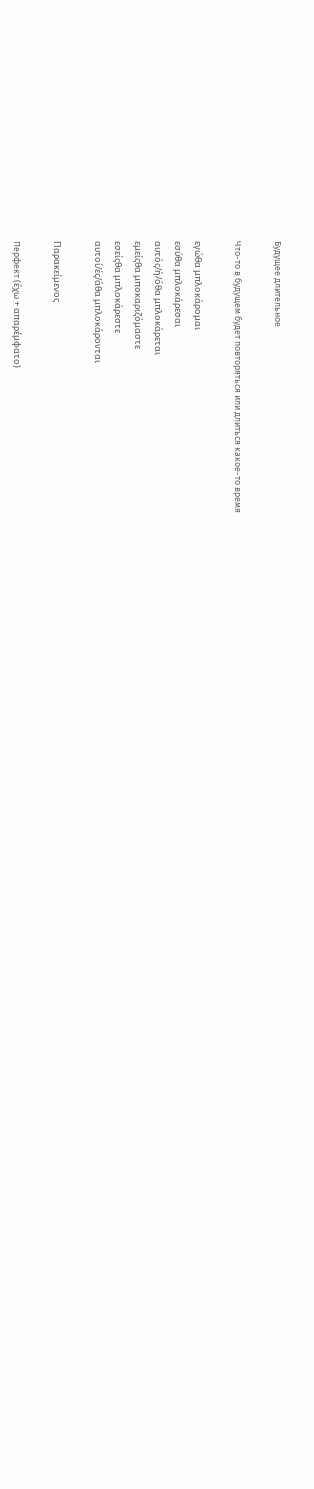Будущее длительное

Что-то в будущем будет повторяться или длиться какое-то время

εγώθα μπλοκάρομαι
εσύθα μπλοκάρεσαι
αυτός/ή/όθα μπλοκάρεται
εμείςθα μποκαριζόμαστε
εσείςθα μπλοκάρεστε
αυτοί/ές/άθα μπλοκάρονται

Παρακείμενος

Перфект (έχω + απαρέμφατο)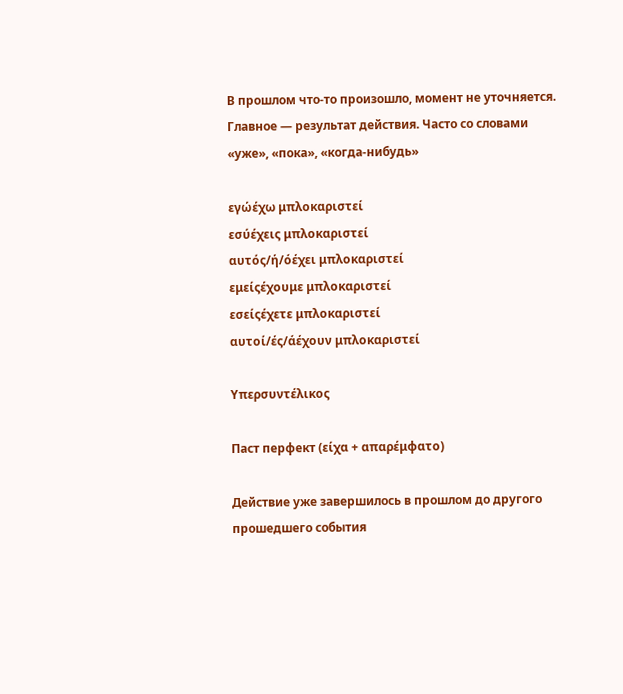В прошлом что-то произошло, момент не уточняется. Главное — результат действия. Часто со словами «уже», «пока», «когда-нибудь»

εγώέχω μπλοκαριστεί
εσύέχεις μπλοκαριστεί
αυτός/ή/όέχει μπλοκαριστεί
εμείςέχουμε μπλοκαριστεί
εσείςέχετε μπλοκαριστεί
αυτοί/ές/άέχουν μπλοκαριστεί

Υπερσυντέλικος

Паст перфект (είχα + απαρέμφατο)

Действие уже завершилось в прошлом до другого прошедшего события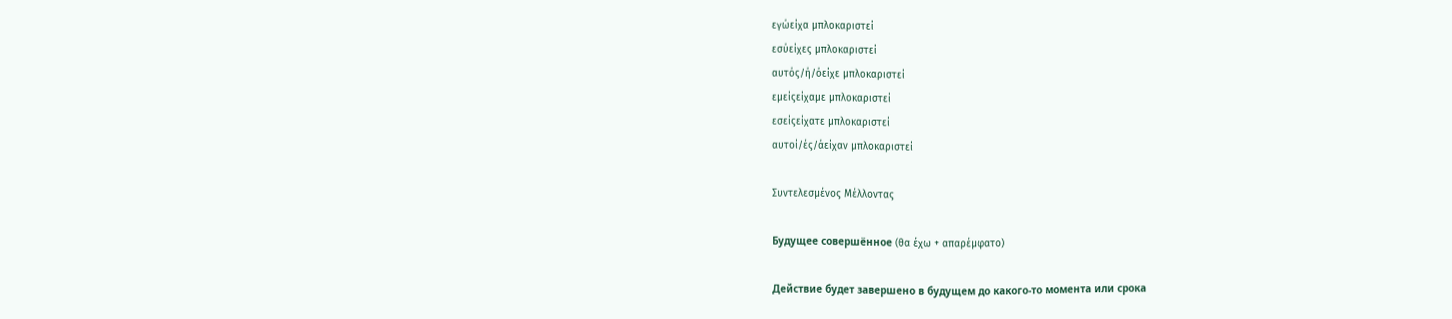εγώείχα μπλοκαριστεί
εσύείχες μπλοκαριστεί
αυτός/ή/όείχε μπλοκαριστεί
εμείςείχαμε μπλοκαριστεί
εσείςείχατε μπλοκαριστεί
αυτοί/ές/άείχαν μπλοκαριστεί

Συντελεσμένος Μέλλοντας

Будущее совершённое (θα έχω + απαρέμφατο)

Действие будет завершено в будущем до какого-то момента или срока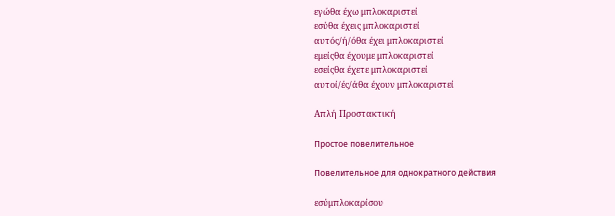εγώθα έχω μπλοκαριστεί
εσύθα έχεις μπλοκαριστεί
αυτός/ή/όθα έχει μπλοκαριστεί
εμείςθα έχουμε μπλοκαριστεί
εσείςθα έχετε μπλοκαριστεί
αυτοί/ές/άθα έχουν μπλοκαριστεί

Απλή Προστακτική

Простое повелительное

Повелительное для однократного действия

εσύμπλοκαρίσου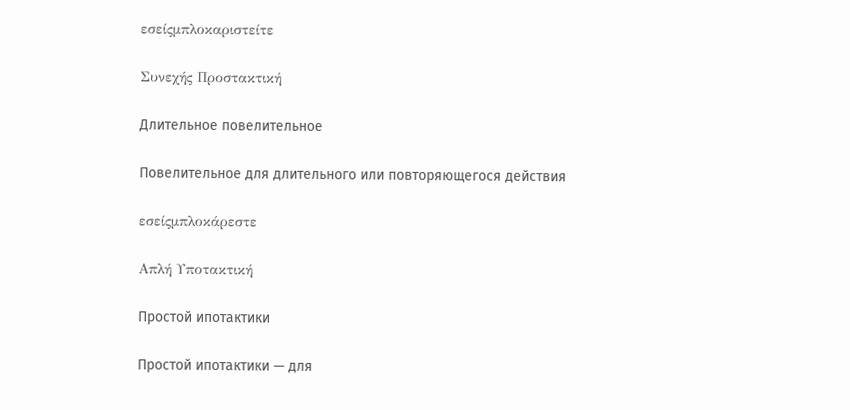εσείςμπλοκαριστείτε

Συνεχής Προστακτική

Длительное повелительное

Повелительное для длительного или повторяющегося действия

εσείςμπλοκάρεστε

Απλή Υποτακτική

Простой ипотактики

Простой ипотактики — для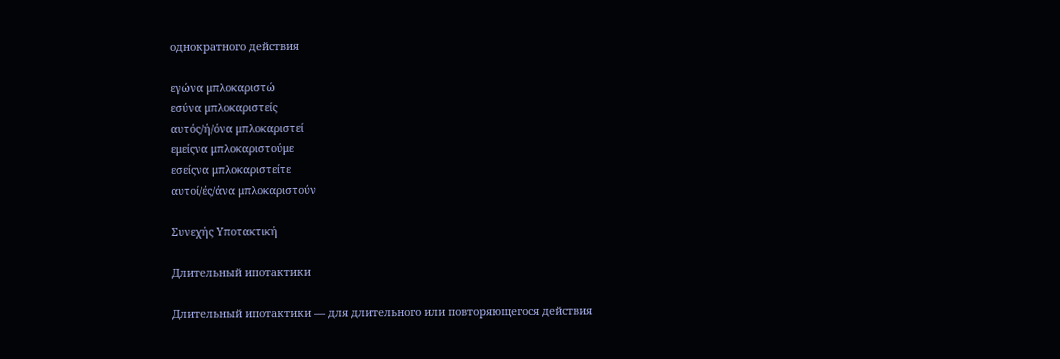однократного действия

εγώνα μπλοκαριστώ
εσύνα μπλοκαριστείς
αυτός/ή/όνα μπλοκαριστεί
εμείςνα μπλοκαριστούμε
εσείςνα μπλοκαριστείτε
αυτοί/ές/άνα μπλοκαριστούν

Συνεχής Υποτακτική

Длительный ипотактики

Длительный ипотактики — для длительного или повторяющегося действия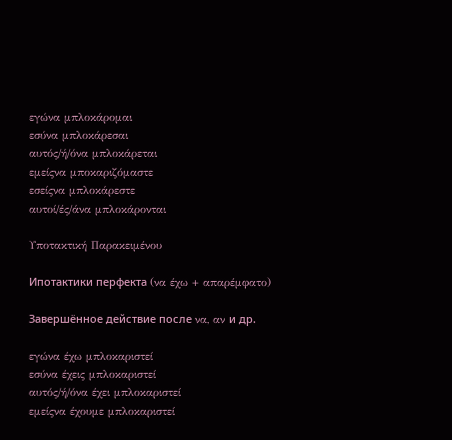εγώνα μπλοκάρομαι
εσύνα μπλοκάρεσαι
αυτός/ή/όνα μπλοκάρεται
εμείςνα μποκαριζόμαστε
εσείςνα μπλοκάρεστε
αυτοί/ές/άνα μπλοκάρονται

Υποτακτική Παρακειμένου

Ипотактики перфекта (να έχω + απαρέμφατο)

Завершённое действие после να, αν и др.

εγώνα έχω μπλοκαριστεί
εσύνα έχεις μπλοκαριστεί
αυτός/ή/όνα έχει μπλοκαριστεί
εμείςνα έχουμε μπλοκαριστεί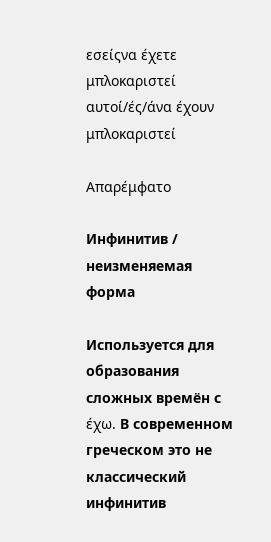εσείςνα έχετε μπλοκαριστεί
αυτοί/ές/άνα έχουν μπλοκαριστεί

Απαρέμφατο

Инфинитив / неизменяемая форма

Используется для образования сложных времён с έχω. В современном греческом это не классический инфинитив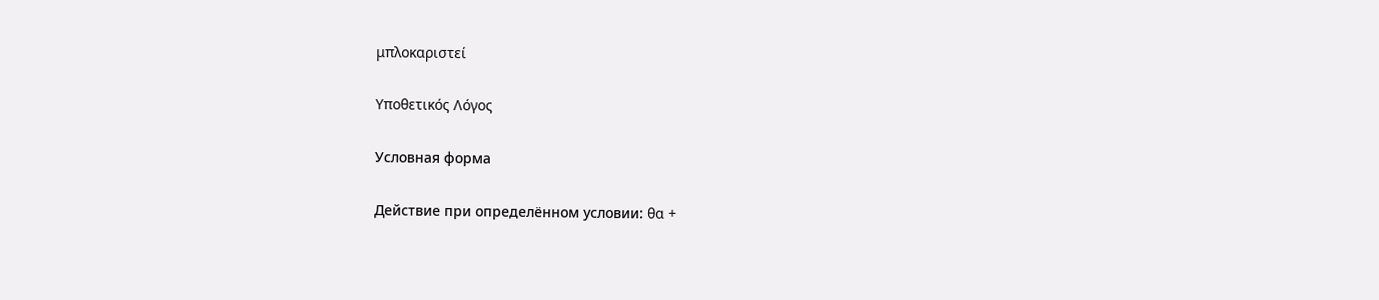μπλοκαριστεί

Υποθετικός Λόγος

Условная форма

Действие при определённом условии: θα +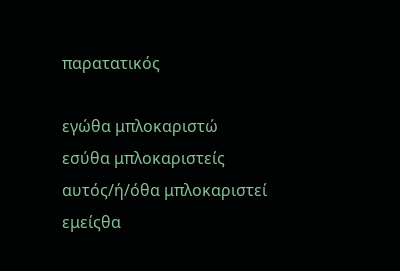παρατατικός

εγώθα μπλοκαριστώ
εσύθα μπλοκαριστείς
αυτός/ή/όθα μπλοκαριστεί
εμείςθα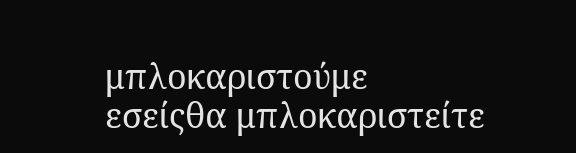μπλοκαριστούμε
εσείςθα μπλοκαριστείτε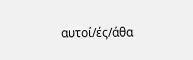αυτοί/ές/άθα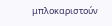μπλοκαριστούν